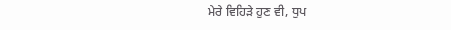ਮੇਰੇ ਵਿਹਿੜੇ ਹੁਣ ਵੀ, ਧੁਪ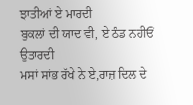ਝਾਤੀਆਂ ਏ ਮਾਰਦੀ
ਬੁਕਲਾਂ ਦੀ ਯਾਦ ਵੀ, ਏ ਠੰਡ ਨਹੀਓਂ ਉਤਾਰਦੀ
ਮਸਾਂ ਸਾਂਭ ਰੱਖੇ ਨੇ ਏ,ਰਾਜ਼ ਦਿਲ ਦੇ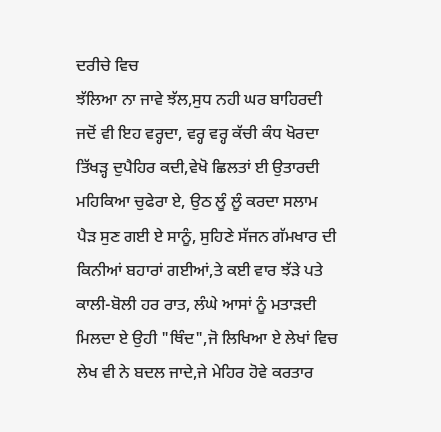ਦਰੀਚੇ ਵਿਚ
ਝੱਲਿਆ ਨਾ ਜਾਵੇ ਝੱਲ,ਸੁਧ ਨਹੀ ਘਰ ਬਾਹਿਰਦੀ
ਜਦੋਂ ਵੀ ਇਹ ਵਰ੍ਹਦਾ, ਵਰ੍ਹ ਵਰ੍ਹ ਕੱਚੀ ਕੰਧ ਖੋਰਦਾ
ਤਿੱਖੜ੍ਹ ਦੁਪੈਹਿਰ ਕਦੀ,ਵੇਖੋ ਛਿਲਤਾਂ ਈ ਉਤਾਰਦੀ
ਮਹਿਕਿਆ ਚੁਫੇਰਾ ਏ, ਉਠ ਲੂੰ ਲੂੰ ਕਰਦਾ ਸਲਾਮ
ਪੈੜ ਸੁਣ ਗਈ ਏ ਸਾਨੂੰ, ਸੁਹਿਣੇ ਸੱਜਨ ਗੱਮਖਾਰ ਦੀ
ਕਿਨੀਆਂ ਬਹਾਰਾਂ ਗਈਆਂ,ਤੇ ਕਈ ਵਾਰ ਝੱੜੇ ਪਤੇ
ਕਾਲੀ-ਬੋਲੀ ਹਰ ਰਾਤ, ਲੰਘੇ ਆਸਾਂ ਨੂੰ ਮਤਾੜਦੀ
ਮਿਲਦਾ ਏ ਉਹੀ "ਥਿੰਦ",ਜੋ ਲਿਖਿਆ ਏ ਲੇਖਾਂ ਵਿਚ
ਲੇਖ ਵੀ ਨੇ ਬਦਲ ਜਾਦੇ,ਜੇ ਮੇਹਿਰ ਹੋਵੇ ਕਰਤਾਰ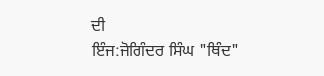ਦੀ
ਇੰਜ:ਜੋਗਿੰਦਰ ਸਿੰਘ "ਥਿੰਦ"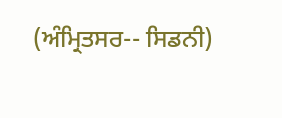(ਅੰਮ੍ਰਿਤਸਰ-- ਸਿਡਨੀ)